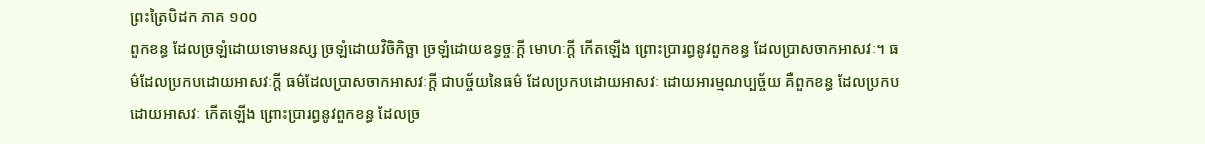ព្រះត្រៃបិដក ភាគ ១០០
ពួកខន្ធ ដែលច្រឡំដោយទោមនស្ស ច្រឡំដោយវិចិកិច្ឆា ច្រឡំដោយឧទ្ធច្ចៈក្តី មោហៈក្តី កើតឡើង ព្រោះប្រារព្ធនូវពួកខន្ធ ដែលប្រាសចាកអាសវៈ។ ធម៌ដែលប្រកបដោយអាសវៈក្តី ធម៌ដែលប្រាសចាកអាសវៈក្តី ជាបច្ច័យនៃធម៌ ដែលប្រកបដោយអាសវៈ ដោយអារម្មណប្បច្ច័យ គឺពួកខន្ធ ដែលប្រកបដោយអាសវៈ កើតឡើង ព្រោះប្រារព្ធនូវពួកខន្ធ ដែលច្រ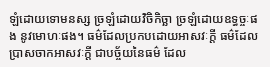ឡំដោយទោមនស្ស ច្រឡំដោយវិចិកិច្ឆា ច្រឡំដោយឧទ្ធច្ចៈផង នូវមោហៈផង។ ធម៌ដែលប្រកបដោយអាសវៈក្តី ធម៌ដែលប្រាសចាកអាសវៈក្តី ជាបច្ច័យនៃធម៌ ដែល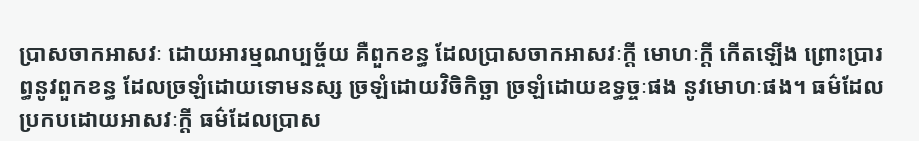ប្រាសចាកអាសវៈ ដោយអារម្មណប្បច្ច័យ គឺពួកខន្ធ ដែលប្រាសចាកអាសវៈក្តី មោហៈក្តី កើតឡើង ព្រោះប្រារព្ធនូវពួកខន្ធ ដែលច្រឡំដោយទោមនស្ស ច្រឡំដោយវិចិកិច្ឆា ច្រឡំដោយឧទ្ធច្ចៈផង នូវមោហៈផង។ ធម៌ដែលប្រកបដោយអាសវៈក្តី ធម៌ដែលប្រាស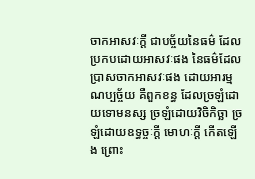ចាកអាសវៈក្តី ជាបច្ច័យនៃធម៌ ដែលប្រកបដោយអាសវៈផង នៃធម៌ដែលប្រាសចាកអាសវៈផង ដោយអារម្មណប្បច្ច័យ គឺពួកខន្ធ ដែលច្រឡំដោយទោមនស្ស ច្រឡំដោយវិចិកិច្ឆា ច្រឡំដោយឧទ្ធច្ចៈក្តី មោហៈក្តី កើតឡើង ព្រោះ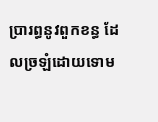ប្រារព្ធនូវពួកខន្ធ ដែលច្រឡំដោយទោម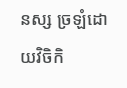នស្ស ច្រឡំដោយវិចិកិ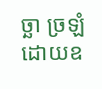ច្ឆា ច្រឡំដោយឧ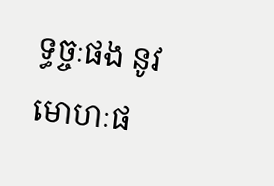ទ្ធច្ចៈផង នូវមោហៈផ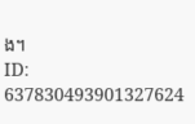ង។
ID: 637830493901327624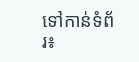ទៅកាន់ទំព័រ៖